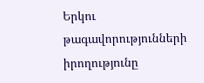Երկու թագավորությունների իրողությունը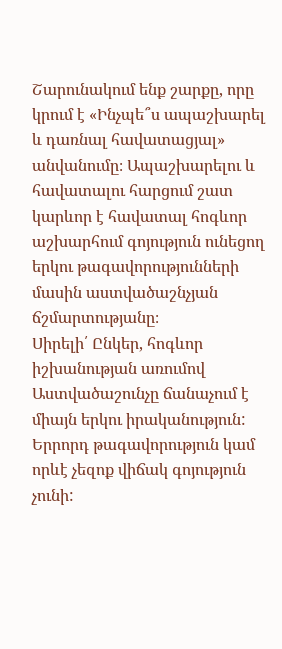Շարունակում ենք շարքը, որը կրում է «Ինչպե՞ս ապաշխարել և դառնալ հավատացյալ» անվանումը։ Ապաշխարելու և հավատալու հարցում շատ կարևոր է հավատալ հոգևոր աշխարհում գոյություն ունեցող երկու թագավորությունների մասին աստվածաշնչյան ճշմարտությանը։
Սիրելի՛ Ընկեր, հոգևոր իշխանության առումով Աստվածաշունչը ճանաչում է միայն երկու իրականություն: Երրորդ թագավորություն կամ որևէ չեզոք վիճակ գոյություն չունի: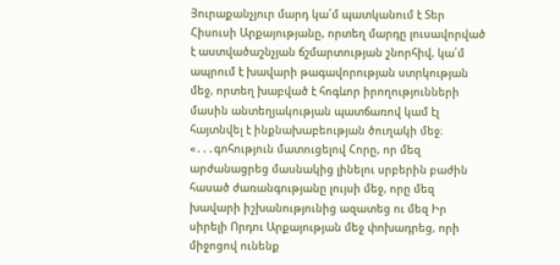Յուրաքանչյուր մարդ կա՛մ պատկանում է Տեր Հիսուսի Արքայությանը, որտեղ մարդը լուսավորված է աստվածաշնչյան ճշմարտության շնորհիվ, կա՛մ ապրում է խավարի թագավորության ստրկության մեջ, որտեղ խաբված է հոգևոր իրողությունների մասին անտեղյակության պատճառով կամ էլ հայտնվել է ինքնախաբեության ծուղակի մեջ։
«․․․գոհություն մատուցելով Հորը, որ մեզ արժանացրեց մասնակից լինելու սրբերին բաժին հասած ժառանգությանը լույսի մեջ, որը մեզ խավարի իշխանությունից ազատեց ու մեզ Իր սիրելի Որդու Արքայության մեջ փոխադրեց, որի միջոցով ունենք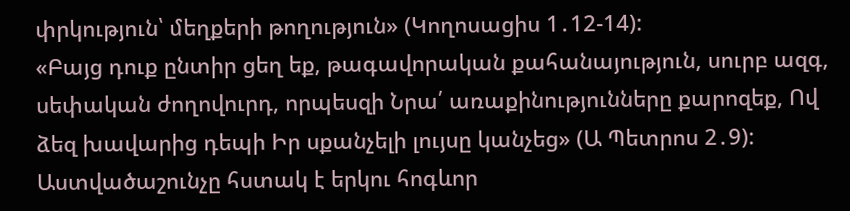փրկություն՝ մեղքերի թողություն» (Կողոսացիս 1․12-14):
«Բայց դուք ընտիր ցեղ եք, թագավորական քահանայություն, սուրբ ազգ, սեփական ժողովուրդ, որպեսզի Նրա՛ առաքինությունները քարոզեք, Ով ձեզ խավարից դեպի Իր սքանչելի լույսը կանչեց» (Ա Պետրոս 2․9):
Աստվածաշունչը հստակ է երկու հոգևոր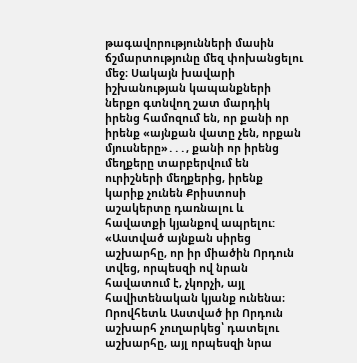թագավորությունների մասին ճշմարտությունը մեզ փոխանցելու մեջ։ Սակայն խավարի իշխանության կապանքների ներքո գտնվող շատ մարդիկ իրենց համոզում են, որ քանի որ իրենք «այնքան վատը չեն, որքան մյուսները»․․․, քանի որ իրենց մեղքերը տարբերվում են ուրիշների մեղքերից, իրենք կարիք չունեն Քրիստոսի աշակերտը դառնալու և հավատքի կյանքով ապրելու:
«Աստված այնքան սիրեց աշխարհը, որ իր միածին Որդուն տվեց, որպեսզի ով նրան հավատում է, չկորչի, այլ հավիտենական կյանք ունենա։ Որովհետև Աստված իր Որդուն աշխարհ չուղարկեց՝ դատելու աշխարհը, այլ որպեսզի նրա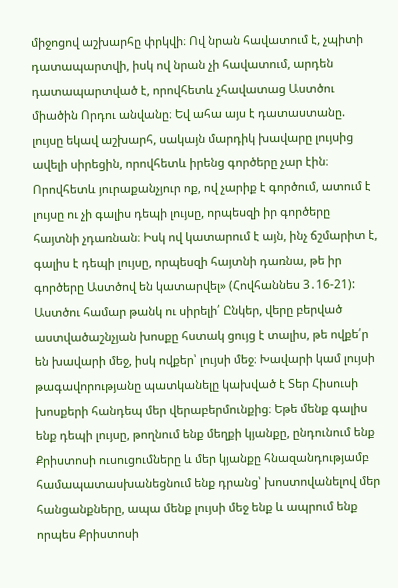միջոցով աշխարհը փրկվի։ Ով նրան հավատում է, չպիտի դատապարտվի, իսկ ով նրան չի հավատում, արդեն դատապարտված է, որովհետև չհավատաց Աստծու միածին Որդու անվանը։ Եվ ահա այս է դատաստանը. լույսը եկավ աշխարհ, սակայն մարդիկ խավարը լույսից ավելի սիրեցին, որովհետև իրենց գործերը չար էին։ Որովհետև յուրաքանչյուր ոք, ով չարիք է գործում, ատում է լույսը ու չի գալիս դեպի լույսը, որպեսզի իր գործերը հայտնի չդառնան։ Իսկ ով կատարում է այն, ինչ ճշմարիտ է, գալիս է դեպի լույսը, որպեսզի հայտնի դառնա, թե իր գործերը Աստծով են կատարվել» (Հովհաննես 3․16-21):
Աստծու համար թանկ ու սիրելի՛ Ընկեր, վերը բերված աստվածաշնչյան խոսքը հստակ ցույց է տալիս, թե ովքե՛ր են խավարի մեջ, իսկ ովքեր՝ լույսի մեջ։ Խավարի կամ լույսի թագավորությանը պատկանելը կախված է Տեր Հիսուսի խոսքերի հանդեպ մեր վերաբերմունքից։ Եթե մենք գալիս ենք դեպի լույսը, թողնում ենք մեղքի կյանքը, ընդունում ենք Քրիստոսի ուսուցումները և մեր կյանքը հնազանդությամբ համապատասխանեցնում ենք դրանց՝ խոստովանելով մեր հանցանքները, ապա մենք լույսի մեջ ենք և ապրում ենք որպես Քրիստոսի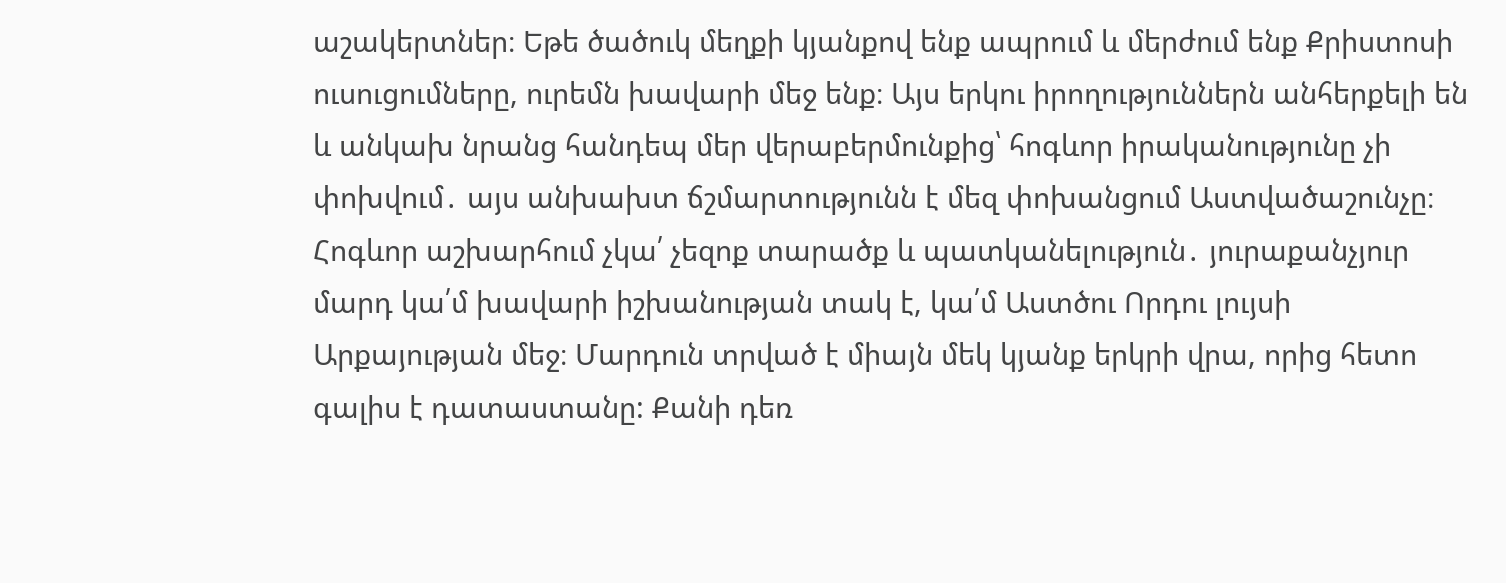աշակերտներ։ Եթե ծածուկ մեղքի կյանքով ենք ապրում և մերժում ենք Քրիստոսի ուսուցումները, ուրեմն խավարի մեջ ենք։ Այս երկու իրողություններն անհերքելի են և անկախ նրանց հանդեպ մեր վերաբերմունքից՝ հոգևոր իրականությունը չի փոխվում․ այս անխախտ ճշմարտությունն է մեզ փոխանցում Աստվածաշունչը։
Հոգևոր աշխարհում չկա՛ չեզոք տարածք և պատկանելություն․ յուրաքանչյուր մարդ կա՛մ խավարի իշխանության տակ է, կա՛մ Աստծու Որդու լույսի Արքայության մեջ։ Մարդուն տրված է միայն մեկ կյանք երկրի վրա, որից հետո գալիս է դատաստանը: Քանի դեռ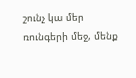շունչ կա մեր ռունգերի մեջ, մենք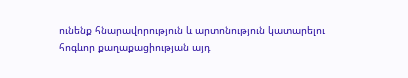ունենք հնարավորություն և արտոնություն կատարելու հոգևոր քաղաքացիության այդ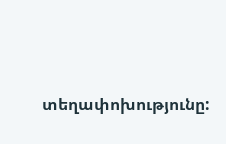տեղափոխությունը: